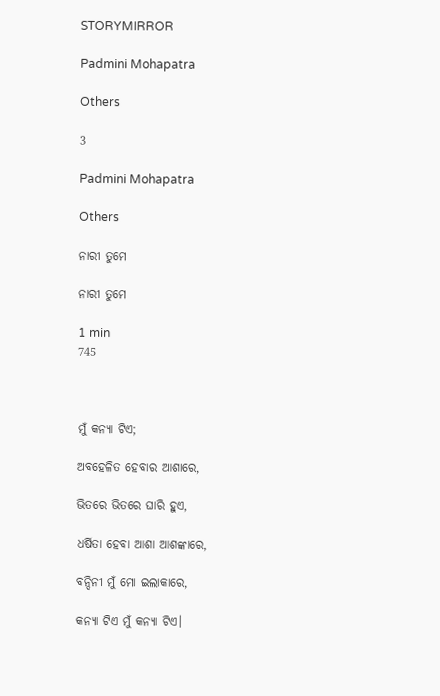STORYMIRROR

Padmini Mohapatra

Others

3

Padmini Mohapatra

Others

ନାରୀ ତୁମେ

ନାରୀ ତୁମେ

1 min
745



ମୁଁ କନ୍ୟା ଟିଏ;

ଅବହେଳିତ ହେବାର ଆଶାରେ,

ଭିତରେ ଭିତରେ ଘାରି ହୁଏ,

ଧର୍ଷିତା ହେବା ଆଶା ଆଶଙ୍କାରେ,

ବନ୍ଦିନୀ ମୁଁ ମୋ ଇଲାକାରେ,

କନ୍ୟା ଟିଏ ମୁଁ କନ୍ୟା ଟିଏ।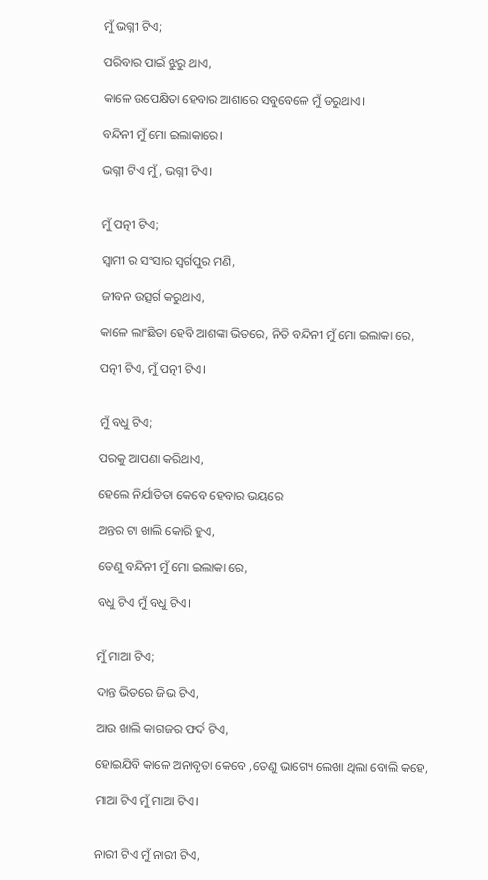ମୁଁ ଭଗ୍ନୀ ଟିଏ;

ପରିବାର ପାଇଁ ଝୁରୁ ଥାଏ,

କାଳେ ଉପେକ୍ଷିତା ହେବାର ଆଶାରେ ସବୁବେଳେ ମୁଁ ଡରୁଥାଏ।

ବନ୍ଦିନୀ ମୁଁ ମୋ ଇଲାକାରେ।

ଭଗ୍ନୀ ଟିଏ ମୁଁ, ଭଗ୍ନୀ ଟିଏ।


ମୁଁ ପତ୍ନୀ ଟିଏ;

ସ୍ୱାମୀ ର ସଂସାର ସ୍ଵର୍ଗପୁର ମଣି,

ଜୀବନ ଉତ୍ସର୍ଗ କରୁଥାଏ,

କାଳେ ଲାଂଛିତା ହେବି ଆଶଙ୍କା ଭିତରେ, ନିତି ବନ୍ଦିନୀ ମୁଁ ମୋ ଇଲାକା ରେ,

ପତ୍ନୀ ଟିଏ, ମୁଁ ପତ୍ନୀ ଟିଏ।


ମୁଁ ବଧୁ ଟିଏ;

ପରକୁ ଆପଣା କରିଥାଏ,

ହେଲେ ନିର୍ଯାତିତା କେବେ ହେବାର ଭୟରେ

ଅନ୍ତର ଟା ଖାଲି କୋରି ହୁଏ,

ତେଣୁ ବନ୍ଦିନୀ ମୁଁ ମୋ ଇଲାକା ରେ,

ବଧୁ ଟିଏ ମୁଁ ବଧୁ ଟିଏ।


ମୁଁ ମାଆ ଟିଏ;

ଦାନ୍ତ ଭିତରେ ଜିଭ ଟିଏ,

ଆଉ ଖାଲି କାଗଜର ଫର୍ଦ ଟିଏ,

ହୋଇଯିବି କାଳେ ଅନାବୃତା କେବେ ,ତେଣୁ ଭାଗ୍ୟେ ଲେଖା ଥିଲା ବୋଲି କହେ,

ମାଆ ଟିଏ ମୁଁ ମାଆ ଟିଏ।


ନାରୀ ଟିଏ ମୁଁ ନାରୀ ଟିଏ,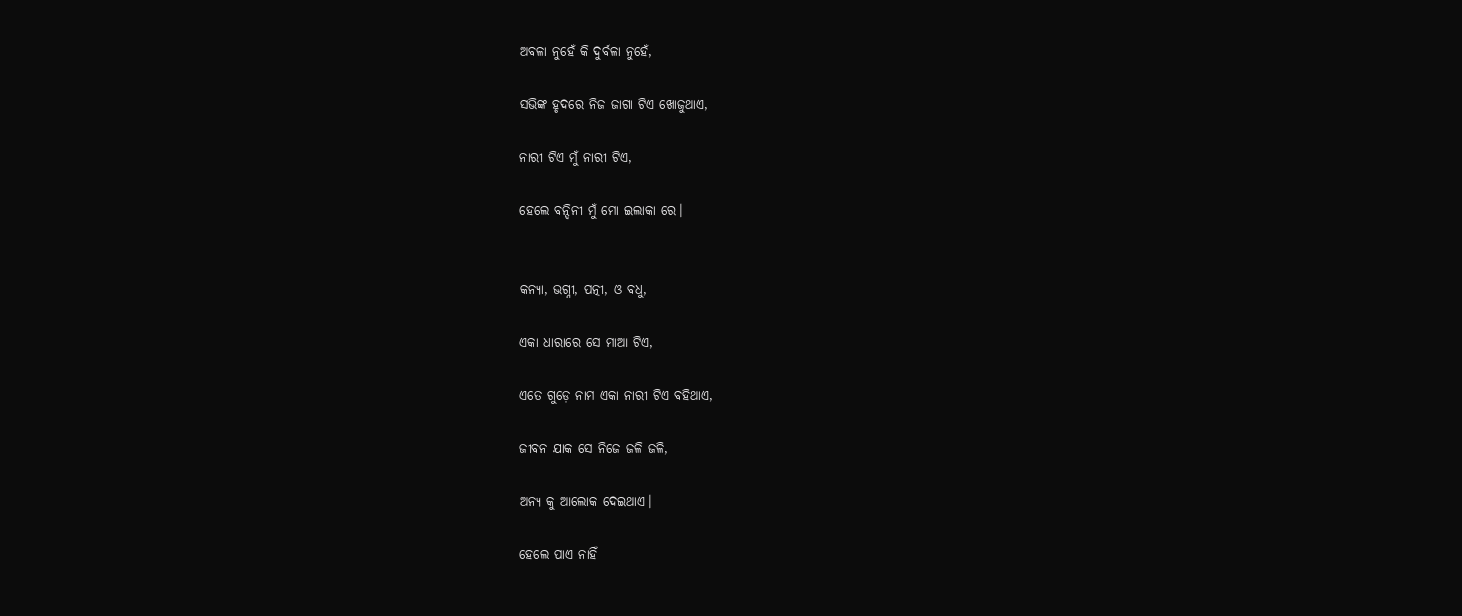ଅବଳା ନୁହେଁ କି ଦୁର୍ବଳା ନୁହେଁ,

ସଭିଙ୍କ ହୃଦରେ ନିଜ ଜାଗା ଟିଏ ଖୋଜୁଥାଏ,

ନାରୀ ଟିଏ ମୁଁ ନାରୀ ଟିଏ,

ହେଲେ ବନ୍ଦିନୀ ମୁଁ ମୋ ଇଲାକା ରେ।


କନ୍ୟା, ଭଗ୍ନୀ, ପତ୍ନୀ, ଓ ବଧୁ,

ଏକା ଧାରାରେ ସେ ମାଆ ଟିଏ,

ଏତେ ଗୁଡ଼େ ନାମ ଏକା ନାରୀ ଟିଏ ବହିଥାଏ,

ଜୀବନ ଯାକ ସେ ନିଜେ ଜଳି ଜଳି,

ଅନ୍ୟ କୁ ଆଲୋକ ଦେଇଥାଏ।

ହେଲେ ପାଏ ନାହିଁ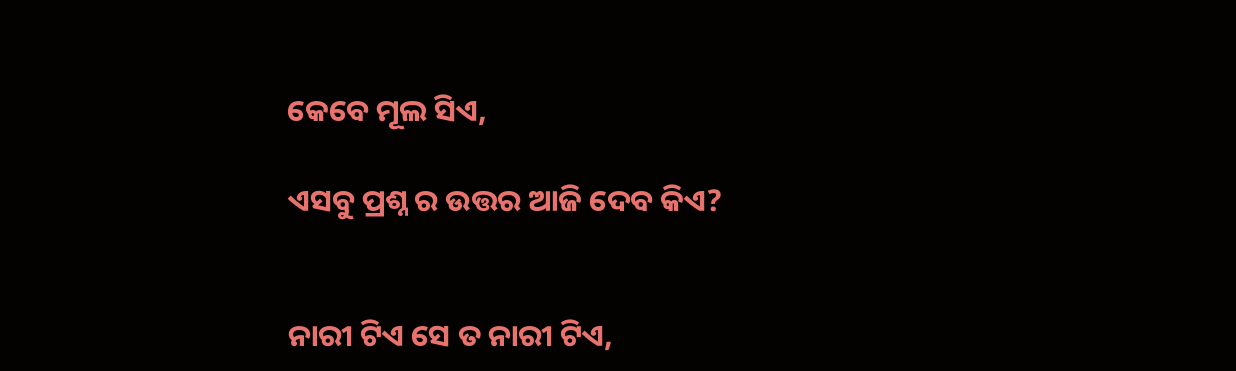କେବେ ମୂଲ ସିଏ,

ଏସବୁ ପ୍ରଶ୍ନ ର ଉତ୍ତର ଆଜି ଦେବ କିଏ?


ନାରୀ ଟିଏ ସେ ତ ନାରୀ ଟିଏ,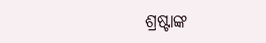ଶ୍ରଷ୍ଟାଙ୍କ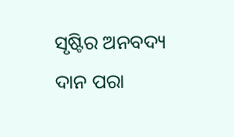ସୃଷ୍ଟିର ଅନବଦ୍ୟ ଦାନ ପରା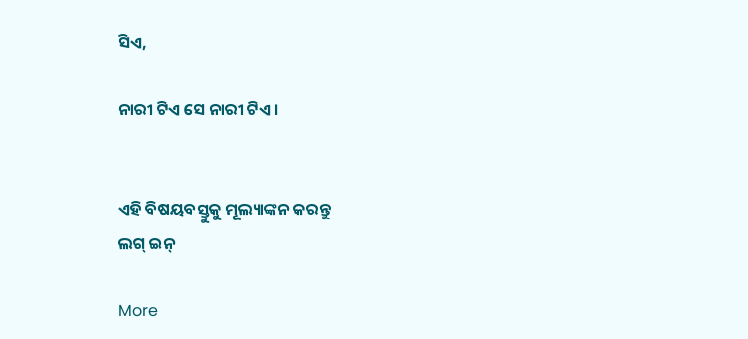ସିଏ,

ନାରୀ ଟିଏ ସେ ନାରୀ ଟିଏ।


ଏହି ବିଷୟବସ୍ତୁକୁ ମୂଲ୍ୟାଙ୍କନ କରନ୍ତୁ
ଲଗ୍ ଇନ୍

More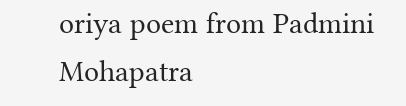oriya poem from Padmini Mohapatra